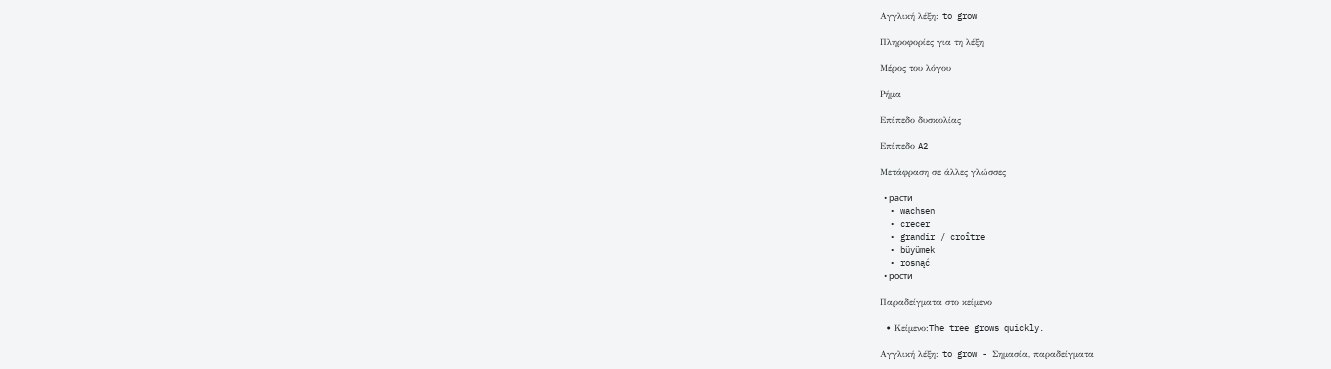Αγγλική λέξη: to grow

Πληροφορίες για τη λέξη

Μέρος του λόγου

Ρήμα

Επίπεδο δυσκολίας

Επίπεδο A2

Μετάφραση σε άλλες γλώσσες

  • расти
  • wachsen
  • crecer
  • grandir / croître
  • büyümek
  • rosnąć
  • рости

Παραδείγματα στο κείμενο

  • Κείμενο:The tree grows quickly.

Αγγλική λέξη: to grow - Σημασία, παραδείγματα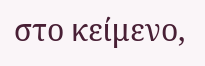στο κείμενο,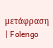μετάφραση | Folengo